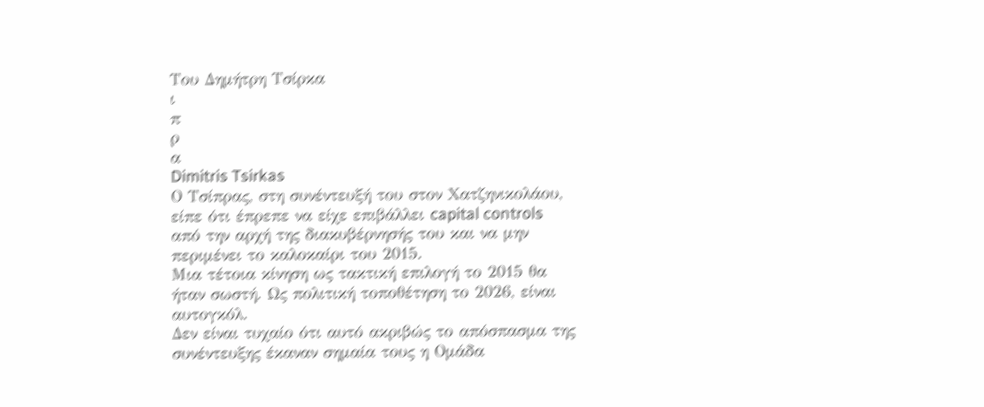Του Δημήτρη Τσίρκα
ι
π
ρ
α
Dimitris Tsirkas
Ο Τσίπρας, στη συνέντευξή του στον Χατζηνικολάου, είπε ότι έπρεπε να είχε επιβάλλει capital controls από την αρχή της διακυβέρνησής του και να μην περιμένει το καλοκαίρι του 2015.
Μια τέτοια κίνηση ως τακτική επιλογή το 2015 θα ήταν σωστή. Ως πολιτική τοποθέτηση το 2026, είναι αυτογκόλ.
Δεν είναι τυχαίο ότι αυτό ακριβώς το απόσπασμα της συνέντευξης έκαναν σημαία τους η Ομάδα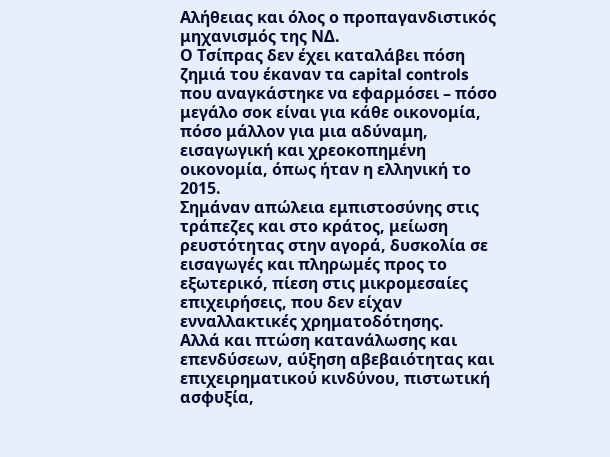Αλήθειας και όλος ο προπαγανδιστικός μηχανισμός της ΝΔ.
Ο Τσίπρας δεν έχει καταλάβει πόση ζημιά του έκαναν τα capital controls που αναγκάστηκε να εφαρμόσει – πόσο μεγάλο σοκ είναι για κάθε οικονομία, πόσο μάλλον για μια αδύναμη, εισαγωγική και χρεοκοπημένη οικονομία, όπως ήταν η ελληνική το 2015.
Σημάναν απώλεια εμπιστοσύνης στις τράπεζες και στο κράτος, μείωση ρευστότητας στην αγορά, δυσκολία σε εισαγωγές και πληρωμές προς το εξωτερικό, πίεση στις μικρομεσαίες επιχειρήσεις, που δεν είχαν ενναλλακτικές χρηματοδότησης.
Αλλά και πτώση κατανάλωσης και επενδύσεων, αύξηση αβεβαιότητας και επιχειρηματικού κινδύνου, πιστωτική ασφυξία,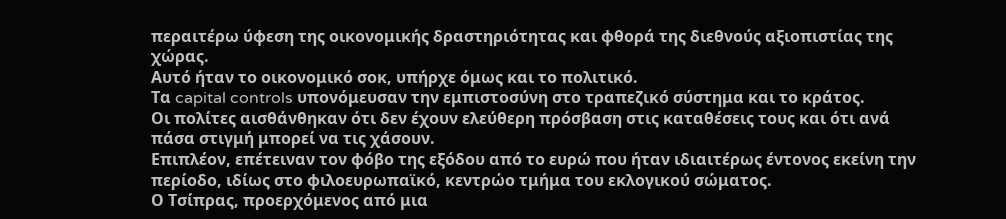περαιτέρω ύφεση της οικονομικής δραστηριότητας και φθορά της διεθνούς αξιοπιστίας της χώρας.
Αυτό ήταν το οικονομικό σοκ, υπήρχε όμως και το πολιτικό.
Τα capital controls υπονόμευσαν την εμπιστοσύνη στο τραπεζικό σύστημα και το κράτος.
Οι πολίτες αισθάνθηκαν ότι δεν έχουν ελεύθερη πρόσβαση στις καταθέσεις τους και ότι ανά πάσα στιγμή μπορεί να τις χάσουν.
Επιπλέον, επέτειναν τον φόβο της εξόδου από το ευρώ που ήταν ιδιαιτέρως έντονος εκείνη την περίοδο, ιδίως στο φιλοευρωπαϊκό, κεντρώο τμήμα του εκλογικού σώματος.
Ο Τσίπρας, προερχόμενος από μια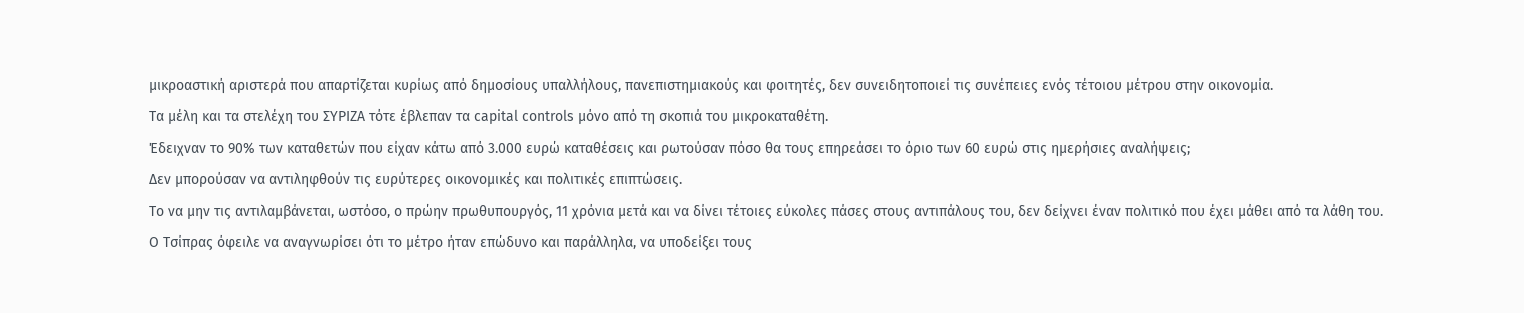μικροαστική αριστερά που απαρτίζεται κυρίως από δημοσίους υπαλλήλους, πανεπιστημιακούς και φοιτητές, δεν συνειδητοποιεί τις συνέπειες ενός τέτοιου μέτρου στην οικονομία.
Τα μέλη και τα στελέχη του ΣΥΡΙΖΑ τότε έβλεπαν τα capital controls μόνο από τη σκοπιά του μικροκαταθέτη.
Έδειχναν το 90% των καταθετών που είχαν κάτω από 3.000 ευρώ καταθέσεις και ρωτούσαν πόσο θα τους επηρεάσει το όριο των 60 ευρώ στις ημερήσιες αναλήψεις;
Δεν μπορούσαν να αντιληφθούν τις ευρύτερες οικονομικές και πολιτικές επιπτώσεις.
Το να μην τις αντιλαμβάνεται, ωστόσο, ο πρώην πρωθυπουργός, 11 χρόνια μετά και να δίνει τέτοιες εύκολες πάσες στους αντιπάλους του, δεν δείχνει έναν πολιτικό που έχει μάθει από τα λάθη του.
Ο Τσίπρας όφειλε να αναγνωρίσει ότι το μέτρο ήταν επώδυνο και παράλληλα, να υποδείξει τους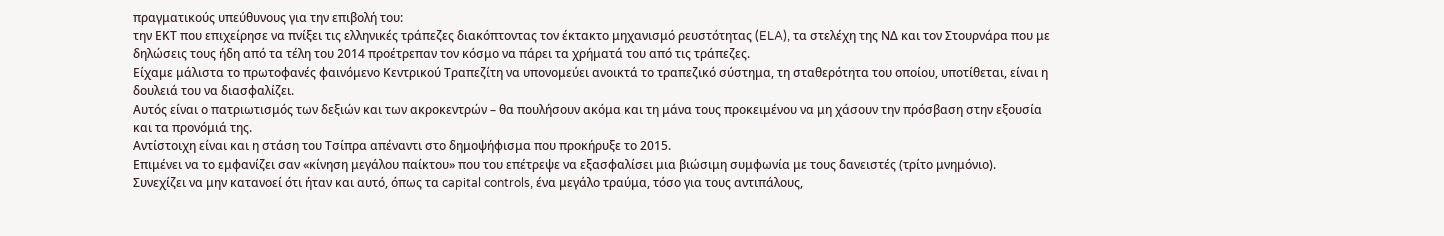πραγματικούς υπεύθυνους για την επιβολή του:
την ΕΚΤ που επιχείρησε να πνίξει τις ελληνικές τράπεζες διακόπτοντας τον έκτακτο μηχανισμό ρευστότητας (ELA), τα στελέχη της ΝΔ και τον Στουρνάρα που με δηλώσεις τους ήδη από τα τέλη του 2014 προέτρεπαν τον κόσμο να πάρει τα χρήματά του από τις τράπεζες.
Είχαμε μάλιστα το πρωτοφανές φαινόμενο Κεντρικού Τραπεζίτη να υπονομεύει ανοικτά το τραπεζικό σύστημα, τη σταθερότητα του οποίου, υποτίθεται, είναι η δουλειά του να διασφαλίζει.
Αυτός είναι ο πατριωτισμός των δεξιών και των ακροκεντρών – θα πουλήσουν ακόμα και τη μάνα τους προκειμένου να μη χάσουν την πρόσβαση στην εξουσία και τα προνόμιά της.
Αντίστοιχη είναι και η στάση του Τσίπρα απέναντι στο δημοψήφισμα που προκήρυξε το 2015.
Επιμένει να το εμφανίζει σαν «κίνηση μεγάλου παίκτου» που του επέτρεψε να εξασφαλίσει μια βιώσιμη συμφωνία με τους δανειστές (τρίτο μνημόνιο).
Συνεχίζει να μην κατανοεί ότι ήταν και αυτό, όπως τα capital controls, ένα μεγάλο τραύμα, τόσο για τους αντιπάλους,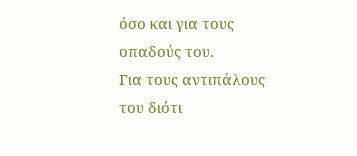όσο και για τους οπαδούς του.
Για τους αντιπάλους του διότι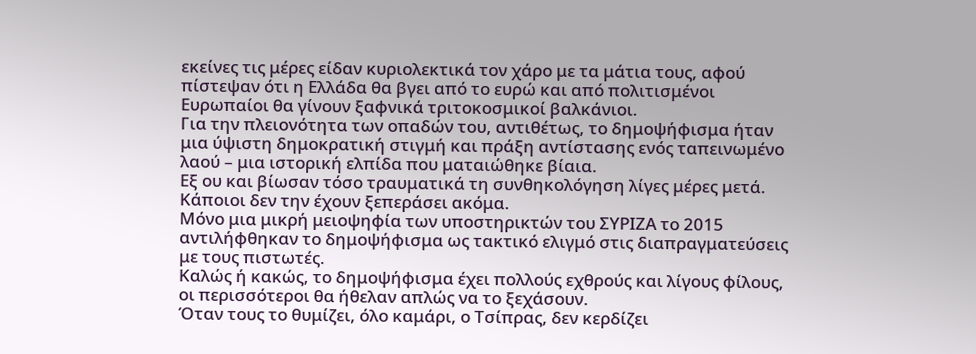εκείνες τις μέρες είδαν κυριολεκτικά τον χάρο με τα μάτια τους, αφού πίστεψαν ότι η Ελλάδα θα βγει από το ευρώ και από πολιτισμένοι Ευρωπαίοι θα γίνουν ξαφνικά τριτοκοσμικοί βαλκάνιοι.
Για την πλειονότητα των οπαδών του, αντιθέτως, το δημοψήφισμα ήταν μια ύψιστη δημοκρατική στιγμή και πράξη αντίστασης ενός ταπεινωμένο λαού – μια ιστορική ελπίδα που ματαιώθηκε βίαια.
Εξ ου και βίωσαν τόσο τραυματικά τη συνθηκολόγηση λίγες μέρες μετά. Κάποιοι δεν την έχουν ξεπεράσει ακόμα.
Μόνο μια μικρή μειοψηφία των υποστηρικτών του ΣΥΡΙΖΑ το 2015 αντιλήφθηκαν το δημοψήφισμα ως τακτικό ελιγμό στις διαπραγματεύσεις με τους πιστωτές.
Καλώς ή κακώς, το δημοψήφισμα έχει πολλούς εχθρούς και λίγους φίλους, οι περισσότεροι θα ήθελαν απλώς να το ξεχάσουν.
Όταν τους το θυμίζει, όλο καμάρι, ο Τσίπρας, δεν κερδίζει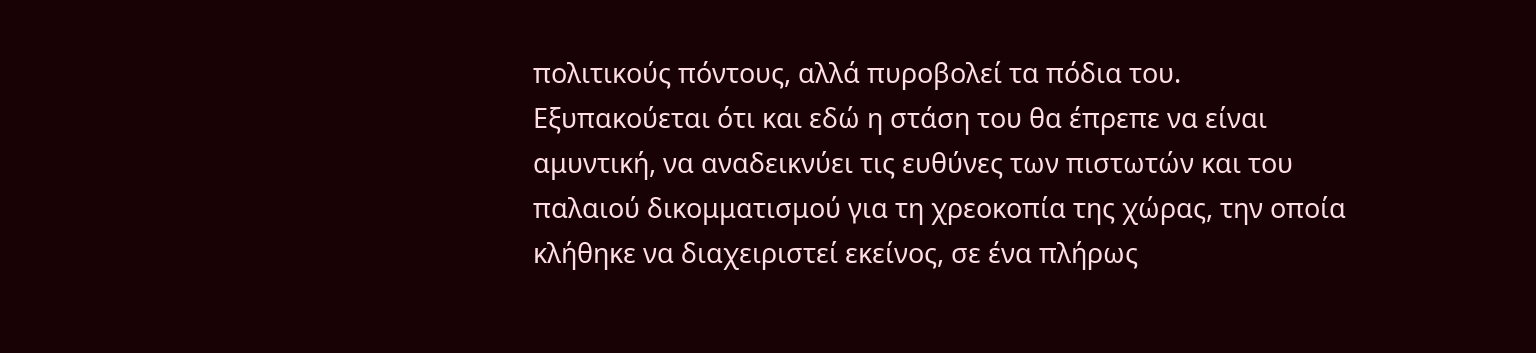πολιτικούς πόντους, αλλά πυροβολεί τα πόδια του.
Εξυπακούεται ότι και εδώ η στάση του θα έπρεπε να είναι αμυντική, να αναδεικνύει τις ευθύνες των πιστωτών και του παλαιού δικομματισμού για τη χρεοκοπία της χώρας, την οποία κλήθηκε να διαχειριστεί εκείνος, σε ένα πλήρως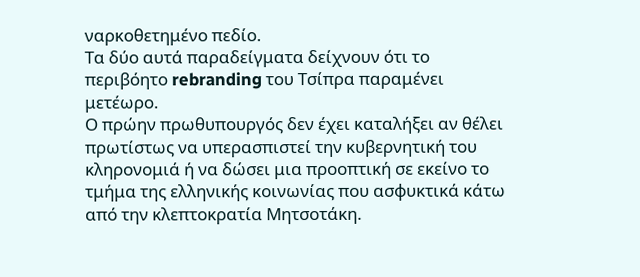ναρκοθετημένο πεδίο.
Τα δύο αυτά παραδείγματα δείχνουν ότι το περιβόητο rebranding του Τσίπρα παραμένει μετέωρο.
Ο πρώην πρωθυπουργός δεν έχει καταλήξει αν θέλει πρωτίστως να υπερασπιστεί την κυβερνητική του κληρονομιά ή να δώσει μια προοπτική σε εκείνο το τμήμα της ελληνικής κοινωνίας που ασφυκτικά κάτω από την κλεπτοκρατία Μητσοτάκη.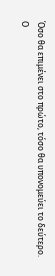Όσο θα επιμένει στο πρώτο, τόσο θα υπονομεύει το δεύτερο.
Ο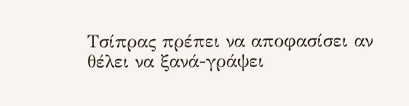Τσίπρας πρέπει να αποφασίσει αν θέλει να ξανά-γράψει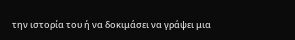την ιστορία του ή να δοκιμάσει να γράψει μια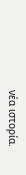νέα ιστορία.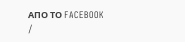AΠΟ ΤΟ FACEBOOK
/